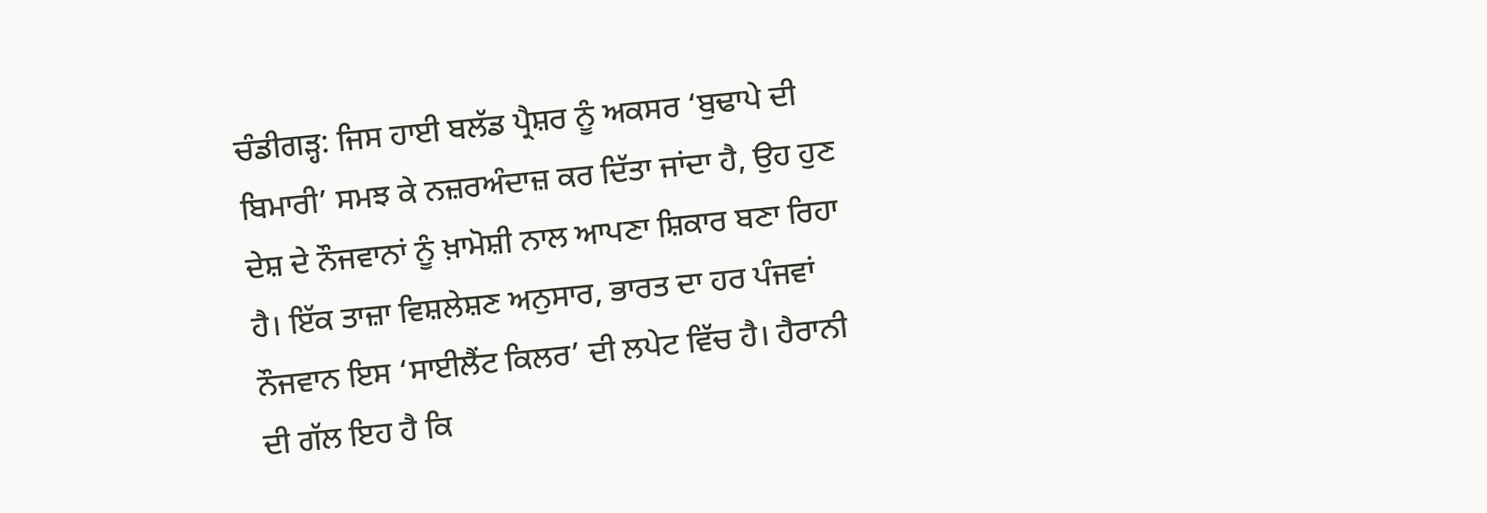ਚੰਡੀਗੜ੍ਹ: ਜਿਸ ਹਾਈ ਬਲੱਡ ਪ੍ਰੈਸ਼ਰ ਨੂੰ ਅਕਸਰ ‘ਬੁਢਾਪੇ ਦੀ ਬਿਮਾਰੀ’ ਸਮਝ ਕੇ ਨਜ਼ਰਅੰਦਾਜ਼ ਕਰ ਦਿੱਤਾ ਜਾਂਦਾ ਹੈ, ਉਹ ਹੁਣ ਦੇਸ਼ ਦੇ ਨੌਜਵਾਨਾਂ ਨੂੰ ਖ਼ਾਮੋਸ਼ੀ ਨਾਲ ਆਪਣਾ ਸ਼ਿਕਾਰ ਬਣਾ ਰਿਹਾ ਹੈ। ਇੱਕ ਤਾਜ਼ਾ ਵਿਸ਼ਲੇਸ਼ਣ ਅਨੁਸਾਰ, ਭਾਰਤ ਦਾ ਹਰ ਪੰਜਵਾਂ ਨੌਜਵਾਨ ਇਸ ‘ਸਾਈਲੈਂਟ ਕਿਲਰ’ ਦੀ ਲਪੇਟ ਵਿੱਚ ਹੈ। ਹੈਰਾਨੀ ਦੀ ਗੱਲ ਇਹ ਹੈ ਕਿ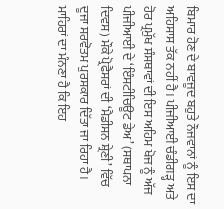ਬਿਮਾਰ ਹੋਣ ਦੇ ਬਾਵਜੂਦ ਬਹੁਤੇ ਨੌਜਵਾਨਾਂ ਨੂੰ ਇਸ ਦਾ ਅਹਿਸਾਸ ਤੱਕ ਨਹੀਂ ਹੈ। ਪੀਜੀਆਈ ਚੰਡੀਗੜ੍ਹ ਅਤੇ ਹੋਰ ਪ੍ਰਮੁੱਖ ਸੰਸਥਾਵਾਂ ਦੀ ਇਸ ਅਹਿਮ ਖੋਜ ਨੂੰ ਅੱਜ ਪੀਜੀਆਈ ਦੇ ‘ਇੰਸਟੀਚਿਊਟ ਡੇਅ’ (ਸਥਾਪਨਾ ਦਿਵਸ) ਮੌਕੇ ਪ੍ਰੋਫੈਸਰਾਂ ਦੀ ‘ਮੈਡੀਸਨ ਸ਼੍ਰੇਣੀ’ ਵਿੱਚ ਦੂਜਾ ਸਰਵੋਤਮ ਪੁਰਸਕਾਰ ਦਿੱਤਾ ਜਾ ਰਿਹਾ ਹੈ।
ਮਾਹਿਰਾਂ ਦਾ ਮੰਨਣਾ ਹੈ ਕਿ ਇਹ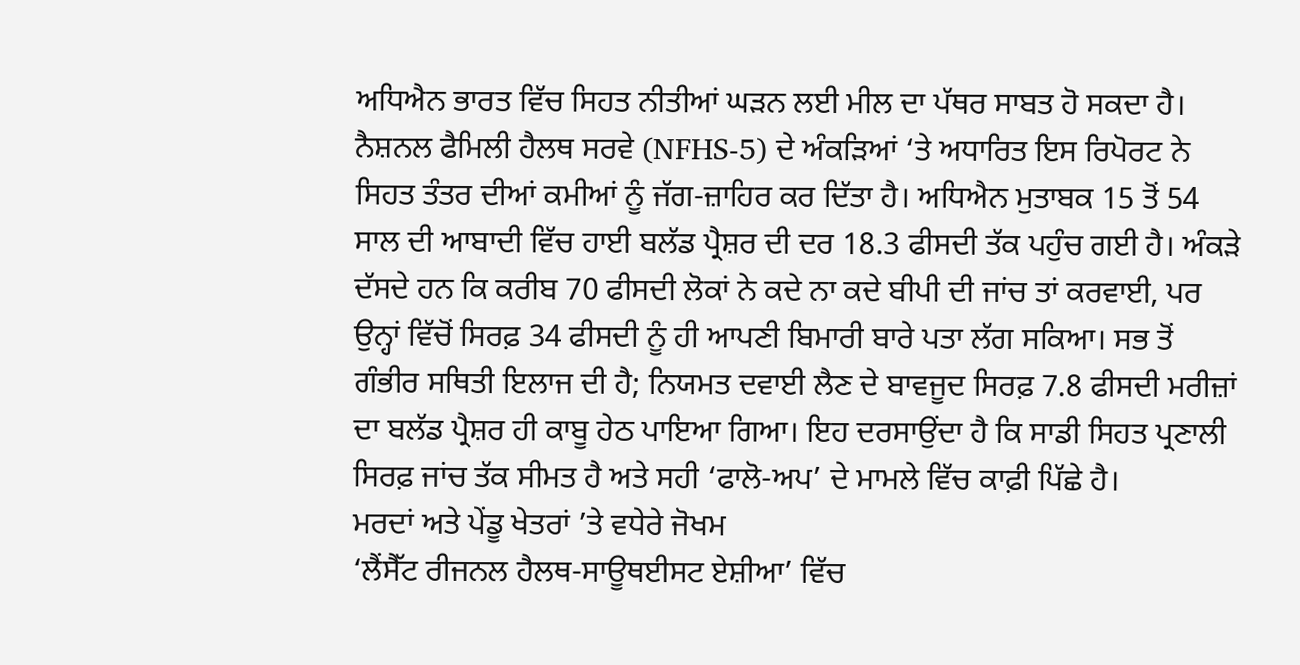ਅਧਿਐਨ ਭਾਰਤ ਵਿੱਚ ਸਿਹਤ ਨੀਤੀਆਂ ਘੜਨ ਲਈ ਮੀਲ ਦਾ ਪੱਥਰ ਸਾਬਤ ਹੋ ਸਕਦਾ ਹੈ। ਨੈਸ਼ਨਲ ਫੈਮਿਲੀ ਹੈਲਥ ਸਰਵੇ (NFHS-5) ਦੇ ਅੰਕੜਿਆਂ ‘ਤੇ ਅਧਾਰਿਤ ਇਸ ਰਿਪੋਰਟ ਨੇ ਸਿਹਤ ਤੰਤਰ ਦੀਆਂ ਕਮੀਆਂ ਨੂੰ ਜੱਗ-ਜ਼ਾਹਿਰ ਕਰ ਦਿੱਤਾ ਹੈ। ਅਧਿਐਨ ਮੁਤਾਬਕ 15 ਤੋਂ 54 ਸਾਲ ਦੀ ਆਬਾਦੀ ਵਿੱਚ ਹਾਈ ਬਲੱਡ ਪ੍ਰੈਸ਼ਰ ਦੀ ਦਰ 18.3 ਫੀਸਦੀ ਤੱਕ ਪਹੁੰਚ ਗਈ ਹੈ। ਅੰਕੜੇ ਦੱਸਦੇ ਹਨ ਕਿ ਕਰੀਬ 70 ਫੀਸਦੀ ਲੋਕਾਂ ਨੇ ਕਦੇ ਨਾ ਕਦੇ ਬੀਪੀ ਦੀ ਜਾਂਚ ਤਾਂ ਕਰਵਾਈ, ਪਰ ਉਨ੍ਹਾਂ ਵਿੱਚੋਂ ਸਿਰਫ਼ 34 ਫੀਸਦੀ ਨੂੰ ਹੀ ਆਪਣੀ ਬਿਮਾਰੀ ਬਾਰੇ ਪਤਾ ਲੱਗ ਸਕਿਆ। ਸਭ ਤੋਂ ਗੰਭੀਰ ਸਥਿਤੀ ਇਲਾਜ ਦੀ ਹੈ; ਨਿਯਮਤ ਦਵਾਈ ਲੈਣ ਦੇ ਬਾਵਜੂਦ ਸਿਰਫ਼ 7.8 ਫੀਸਦੀ ਮਰੀਜ਼ਾਂ ਦਾ ਬਲੱਡ ਪ੍ਰੈਸ਼ਰ ਹੀ ਕਾਬੂ ਹੇਠ ਪਾਇਆ ਗਿਆ। ਇਹ ਦਰਸਾਉਂਦਾ ਹੈ ਕਿ ਸਾਡੀ ਸਿਹਤ ਪ੍ਰਣਾਲੀ ਸਿਰਫ਼ ਜਾਂਚ ਤੱਕ ਸੀਮਤ ਹੈ ਅਤੇ ਸਹੀ ‘ਫਾਲੋ-ਅਪ’ ਦੇ ਮਾਮਲੇ ਵਿੱਚ ਕਾਫ਼ੀ ਪਿੱਛੇ ਹੈ।
ਮਰਦਾਂ ਅਤੇ ਪੇਂਡੂ ਖੇਤਰਾਂ ’ਤੇ ਵਧੇਰੇ ਜੋਖਮ
‘ਲੈਂਸੈੱਟ ਰੀਜਨਲ ਹੈਲਥ-ਸਾਊਥਈਸਟ ਏਸ਼ੀਆ’ ਵਿੱਚ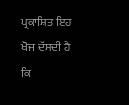ਪ੍ਰਕਾਸ਼ਿਤ ਇਹ ਖੋਜ ਦੱਸਦੀ ਹੈ ਕਿ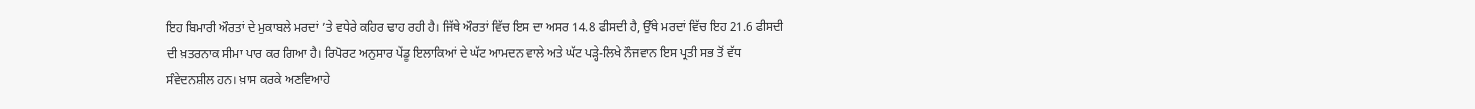ਇਹ ਬਿਮਾਰੀ ਔਰਤਾਂ ਦੇ ਮੁਕਾਬਲੇ ਮਰਦਾਂ ’ਤੇ ਵਧੇਰੇ ਕਹਿਰ ਢਾਹ ਰਹੀ ਹੈ। ਜਿੱਥੇ ਔਰਤਾਂ ਵਿੱਚ ਇਸ ਦਾ ਅਸਰ 14.8 ਫੀਸਦੀ ਹੈ, ਉੱਥੇ ਮਰਦਾਂ ਵਿੱਚ ਇਹ 21.6 ਫੀਸਦੀ ਦੀ ਖ਼ਤਰਨਾਕ ਸੀਮਾ ਪਾਰ ਕਰ ਗਿਆ ਹੈ। ਰਿਪੋਰਟ ਅਨੁਸਾਰ ਪੇਂਡੂ ਇਲਾਕਿਆਂ ਦੇ ਘੱਟ ਆਮਦਨ ਵਾਲੇ ਅਤੇ ਘੱਟ ਪੜ੍ਹੇ-ਲਿਖੇ ਨੌਜਵਾਨ ਇਸ ਪ੍ਰਤੀ ਸਭ ਤੋਂ ਵੱਧ ਸੰਵੇਦਨਸ਼ੀਲ ਹਨ। ਖ਼ਾਸ ਕਰਕੇ ਅਣਵਿਆਹੇ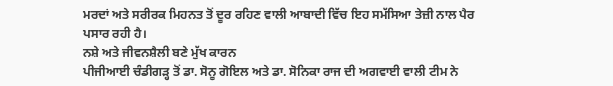ਮਰਦਾਂ ਅਤੇ ਸਰੀਰਕ ਮਿਹਨਤ ਤੋਂ ਦੂਰ ਰਹਿਣ ਵਾਲੀ ਆਬਾਦੀ ਵਿੱਚ ਇਹ ਸਮੱਸਿਆ ਤੇਜ਼ੀ ਨਾਲ ਪੈਰ ਪਸਾਰ ਰਹੀ ਹੈ।
ਨਸ਼ੇ ਅਤੇ ਜੀਵਨਸ਼ੈਲੀ ਬਣੇ ਮੁੱਖ ਕਾਰਨ
ਪੀਜੀਆਈ ਚੰਡੀਗੜ੍ਹ ਤੋਂ ਡਾ. ਸੋਨੂ ਗੋਇਲ ਅਤੇ ਡਾ. ਸੋਨਿਕਾ ਰਾਜ ਦੀ ਅਗਵਾਈ ਵਾਲੀ ਟੀਮ ਨੇ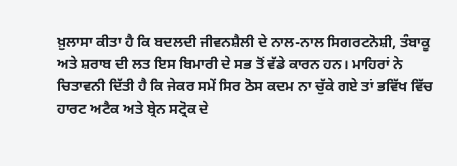ਖ਼ੁਲਾਸਾ ਕੀਤਾ ਹੈ ਕਿ ਬਦਲਦੀ ਜੀਵਨਸ਼ੈਲੀ ਦੇ ਨਾਲ-ਨਾਲ ਸਿਗਰਟਨੋਸ਼ੀ, ਤੰਬਾਕੂ ਅਤੇ ਸ਼ਰਾਬ ਦੀ ਲਤ ਇਸ ਬਿਮਾਰੀ ਦੇ ਸਭ ਤੋਂ ਵੱਡੇ ਕਾਰਨ ਹਨ। ਮਾਹਿਰਾਂ ਨੇ ਚਿਤਾਵਨੀ ਦਿੱਤੀ ਹੈ ਕਿ ਜੇਕਰ ਸਮੇਂ ਸਿਰ ਠੋਸ ਕਦਮ ਨਾ ਚੁੱਕੇ ਗਏ ਤਾਂ ਭਵਿੱਖ ਵਿੱਚ ਹਾਰਟ ਅਟੈਕ ਅਤੇ ਬ੍ਰੇਨ ਸਟ੍ਰੋਕ ਦੇ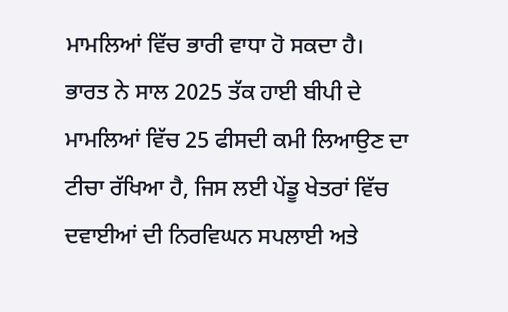ਮਾਮਲਿਆਂ ਵਿੱਚ ਭਾਰੀ ਵਾਧਾ ਹੋ ਸਕਦਾ ਹੈ।
ਭਾਰਤ ਨੇ ਸਾਲ 2025 ਤੱਕ ਹਾਈ ਬੀਪੀ ਦੇ ਮਾਮਲਿਆਂ ਵਿੱਚ 25 ਫੀਸਦੀ ਕਮੀ ਲਿਆਉਣ ਦਾ ਟੀਚਾ ਰੱਖਿਆ ਹੈ, ਜਿਸ ਲਈ ਪੇਂਡੂ ਖੇਤਰਾਂ ਵਿੱਚ ਦਵਾਈਆਂ ਦੀ ਨਿਰਵਿਘਨ ਸਪਲਾਈ ਅਤੇ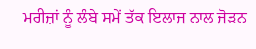ਮਰੀਜ਼ਾਂ ਨੂੰ ਲੰਬੇ ਸਮੇਂ ਤੱਕ ਇਲਾਜ ਨਾਲ ਜੋੜਨ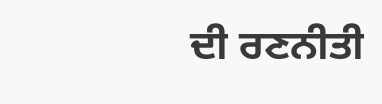ਦੀ ਰਣਨੀਤੀ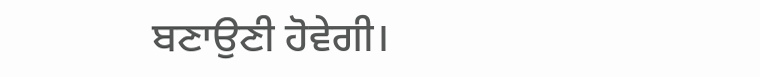ਬਣਾਉਣੀ ਹੋਵੇਗੀ।